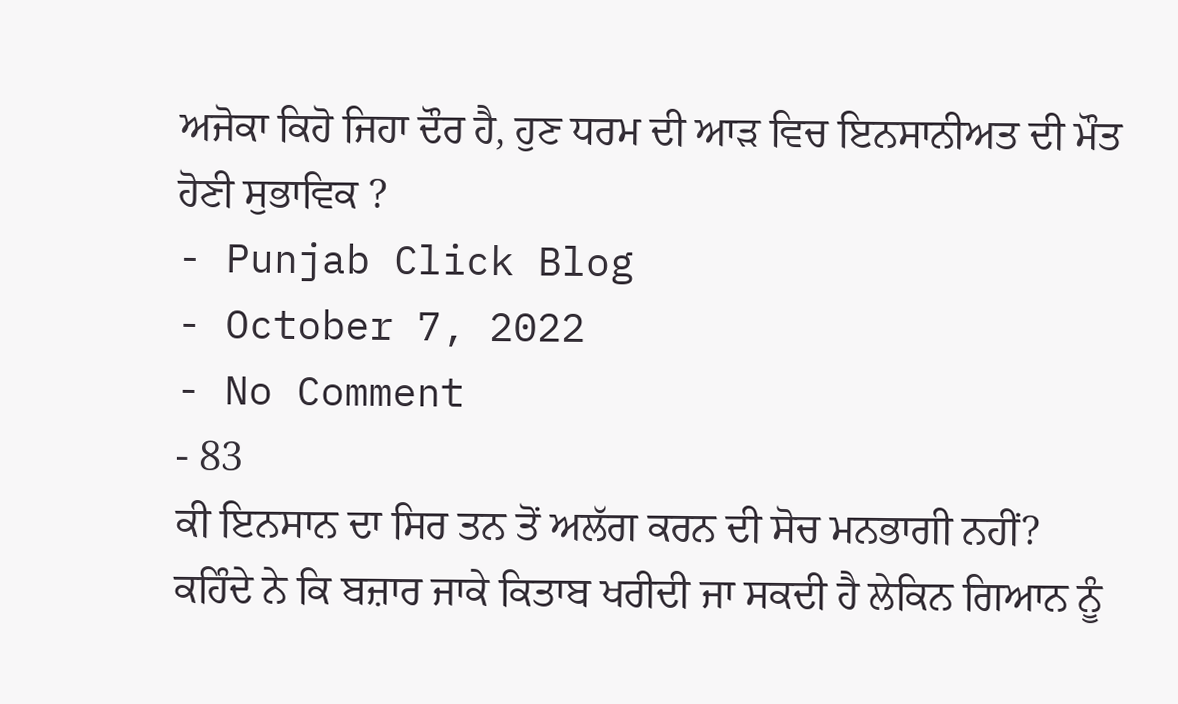ਅਜੋਕਾ ਕਿਹੋ ਜਿਹਾ ਦੌਰ ਹੈ, ਹੁਣ ਧਰਮ ਦੀ ਆੜ ਵਿਚ ਇਨਸਾਨੀਅਤ ਦੀ ਮੌਤ ਹੋਣੀ ਸੁਭਾਵਿਕ ?
- Punjab Click Blog
- October 7, 2022
- No Comment
- 83
ਕੀ ਇਨਸਾਨ ਦਾ ਸਿਰ ਤਨ ਤੋਂ ਅਲੱਗ ਕਰਨ ਦੀ ਸੋਚ ਮਨਭਾਗੀ ਨਹੀਂ?
ਕਹਿੰਦੇ ਨੇ ਕਿ ਬਜ਼ਾਰ ਜਾਕੇ ਕਿਤਾਬ ਖਰੀਦੀ ਜਾ ਸਕਦੀ ਹੈ ਲੇਕਿਨ ਗਿਆਨ ਨੂੰ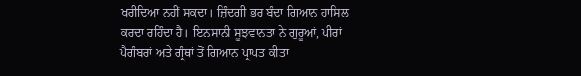ਖਰੀਦਿਆ ਨਹੀਂ ਸਕਦਾ। ਜ਼ਿੰਦਗੀ ਭਰ ਬੰਦਾ ਗਿਆਨ ਹਾਸਿਲ ਕਰਦਾ ਰਹਿੰਦਾ ਹੈ। ਇਨਸਾਨੀ ਸੂਝਵਾਨਤਾ ਨੇ ਗੁਰੂਆਂ, ਪੀਰਾਂ ਪੈਗੰਬਰਾਂ ਅਤੇ ਗ੍ਰੰਥਾਂ ਤੋਂ ਗਿਆਨ ਪ੍ਰਾਪਤ ਕੀਤਾ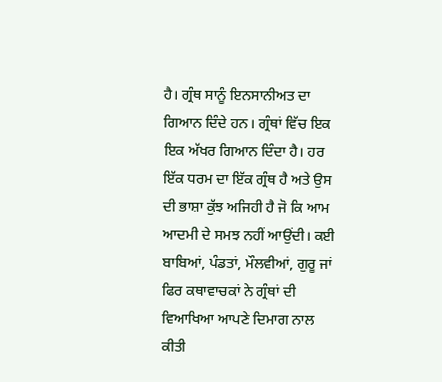ਹੈ। ਗ੍ਰੰਥ ਸਾਨੂੰ ਇਨਸਾਨੀਅਤ ਦਾ ਗਿਆਨ ਦਿੰਦੇ ਹਨ। ਗ੍ਰੰਥਾਂ ਵਿੱਚ ਇਕ ਇਕ ਅੱਖਰ ਗਿਆਨ ਦਿੰਦਾ ਹੈ। ਹਰ ਇੱਕ ਧਰਮ ਦਾ ਇੱਕ ਗ੍ਰੰਥ ਹੈ ਅਤੇ ਉਸ ਦੀ ਭਾਸ਼ਾ ਕੁੱਝ ਅਜਿਹੀ ਹੈ ਜੋ ਕਿ ਆਮ ਆਦਮੀ ਦੇ ਸਮਝ ਨਹੀਂ ਆਉਂਦੀ। ਕਈ ਬਾਬਿਆਂ, ਪੰਡਤਾਂ, ਮੌਲਵੀਆਂ, ਗੁਰੂ ਜਾਂ ਫਿਰ ਕਥਾਵਾਚਕਾਂ ਨੇ ਗ੍ਰੰਥਾਂ ਦੀ ਵਿਆਖਿਆ ਆਪਣੇ ਦਿਮਾਗ ਨਾਲ ਕੀਤੀ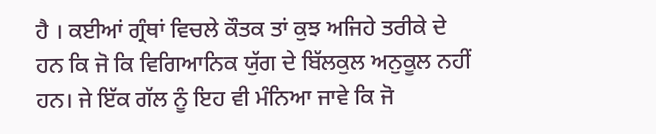ਹੈ । ਕਈਆਂ ਗ੍ਰੰਥਾਂ ਵਿਚਲੇ ਕੌਤਕ ਤਾਂ ਕੁਝ ਅਜਿਹੇ ਤਰੀਕੇ ਦੇ ਹਨ ਕਿ ਜੋ ਕਿ ਵਿਗਿਆਨਿਕ ਯੁੱਗ ਦੇ ਬਿੱਲਕੁਲ ਅਨੁਕੂਲ ਨਹੀਂ ਹਨ। ਜੇ ਇੱਕ ਗੱਲ ਨੂੰ ਇਹ ਵੀ ਮੰਨਿਆ ਜਾਵੇ ਕਿ ਜੋ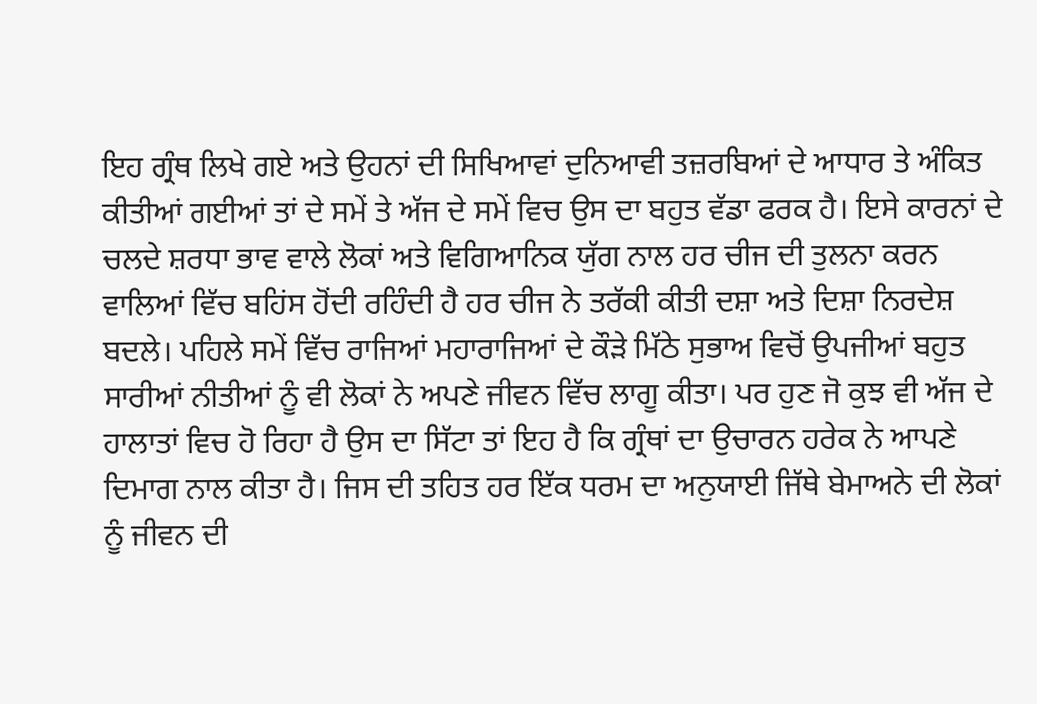ਇਹ ਗ੍ਰੰਥ ਲਿਖੇ ਗਏ ਅਤੇ ਉਹਨਾਂ ਦੀ ਸਿਖਿਆਵਾਂ ਦੁਨਿਆਵੀ ਤਜ਼ਰਬਿਆਂ ਦੇ ਆਧਾਰ ਤੇ ਅੰਕਿਤ ਕੀਤੀਆਂ ਗਈਆਂ ਤਾਂ ਦੇ ਸਮੇਂ ਤੇ ਅੱਜ ਦੇ ਸਮੇਂ ਵਿਚ ਉਸ ਦਾ ਬਹੁਤ ਵੱਡਾ ਫਰਕ ਹੈ। ਇਸੇ ਕਾਰਨਾਂ ਦੇ ਚਲਦੇ ਸ਼ਰਧਾ ਭਾਵ ਵਾਲੇ ਲੋਕਾਂ ਅਤੇ ਵਿਗਿਆਨਿਕ ਯੁੱਗ ਨਾਲ ਹਰ ਚੀਜ ਦੀ ਤੁਲਨਾ ਕਰਨ ਵਾਲਿਆਂ ਵਿੱਚ ਬਹਿਂਸ ਹੋਂਦੀ ਰਹਿੰਦੀ ਹੈ ਹਰ ਚੀਜ ਨੇ ਤਰੱਕੀ ਕੀਤੀ ਦਸ਼ਾ ਅਤੇ ਦਿਸ਼ਾ ਨਿਰਦੇਸ਼ ਬਦਲੇ। ਪਹਿਲੇ ਸਮੇਂ ਵਿੱਚ ਰਾਜਿਆਂ ਮਹਾਰਾਜਿਆਂ ਦੇ ਕੌੜੇ ਮਿੱਠੇ ਸੁਭਾਅ ਵਿਚੋਂ ਉਪਜੀਆਂ ਬਹੁਤ ਸਾਰੀਆਂ ਨੀਤੀਆਂ ਨੂੰ ਵੀ ਲੋਕਾਂ ਨੇ ਅਪਣੇ ਜੀਵਨ ਵਿੱਚ ਲਾਗੂ ਕੀਤਾ। ਪਰ ਹੁਣ ਜੋ ਕੁਝ ਵੀ ਅੱਜ ਦੇ ਹਾਲਾਤਾਂ ਵਿਚ ਹੋ ਰਿਹਾ ਹੈ ਉਸ ਦਾ ਸਿੱਟਾ ਤਾਂ ਇਹ ਹੈ ਕਿ ਗ੍ਰੰਥਾਂ ਦਾ ਉਚਾਰਨ ਹਰੇਕ ਨੇ ਆਪਣੇ ਦਿਮਾਗ ਨਾਲ ਕੀਤਾ ਹੈ। ਜਿਸ ਦੀ ਤਹਿਤ ਹਰ ਇੱਕ ਧਰਮ ਦਾ ਅਨੁਯਾਈ ਜਿੱਥੇ ਬੇਮਾਅਨੇ ਦੀ ਲੋਕਾਂ ਨੂੰ ਜੀਵਨ ਦੀ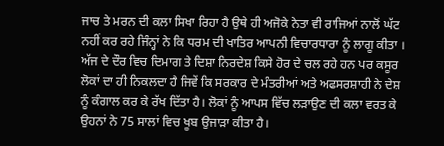ਜਾਚ ਤੇ ਮਰਨ ਦੀ ਕਲਾ ਸਿਖਾ ਰਿਹਾ ਹੈ ਉਥੇ ਹੀ ਅਜੋਕੇ ਨੇਤਾ ਵੀ ਰਾਜਿਆਂ ਨਾਲੋਂ ਘੱਟ ਨਹੀਂ ਕਰ ਰਹੇ ਜਿੰਨ੍ਹਾਂ ਨੇ ਕਿ ਧਰਮ ਦੀ ਖਾਤਿਰ ਆਪਨੀ ਵਿਚਾਰਧਾਰਾ ਨੂੰ ਲਾਗੂ ਕੀਤਾ ।
ਅੱਜ ਦੇ ਦੌਰ ਵਿਚ ਦਿਮਾਗ ਤੇ ਦਿਸ਼ਾ ਨਿਰਦੇਸ਼ ਕਿਸੇ ਹੋਰ ਦੇ ਚਲ ਰਹੇ ਹਨ ਪਰ ਕਸੂਰ ਲੋਕਾਂ ਦਾ ਹੀ ਨਿਕਲਦਾ ਹੈ ਜਿਵੇਂ ਕਿ ਸਰਕਾਰ ਦੇ ਮੰਤਰੀਆਂ ਅਤੇ ਅਫਸਰਸ਼ਾਹੀ ਨੇ ਦੇਸ਼ ਨੂੰ ਕੰਗਾਲ ਕਰ ਕੇ ਰੱਖ ਦਿੱਤਾ ਹੈ। ਲੋਕਾਂ ਨੂੰ ਆਪਸ ਵਿੱਚ ਲੜਾਉਣ ਦੀ ਕਲਾ ਵਰਤ ਕੇ ਉਹਨਾਂ ਨੇ 75 ਸਾਲਾਂ ਵਿਚ ਖੂਬ ਉਜਾੜਾ ਕੀਤਾ ਹੈ।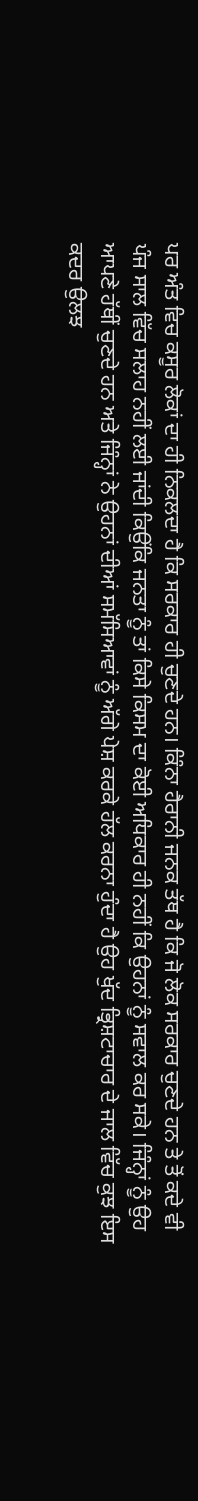ਪਰ ਅੰਤ ਵਿਚ ਕਸੂਰ ਲੋਕਾਂ ਦਾ ਹੀ ਨਿਕਲਦਾ ਹੈ ਕਿ ਸਰਕਾਰ ਹੀ ਚੁਣਦੇ ਹਨ। ਕਿੰਨਾ ਹੈਰਾਨੀ ਜਨਕ ਤੱਥ ਹੈ ਕਿ ਜੋ ਲੋਕ ਸਰਕਾਰ ਚੁਣਦੇ ਹਨ ਤੇ ਤੋਂ ਕਦੇ ਵੀ ਪੰਜ ਸਾਲ ਵਿੱਚ ਸਲਾਹ ਨਹੀਂ ਲਈ ਜਾਂਦੀ ਕਿਉਂਕਿ ਜਨਤਾ ਨੂੰ ਤਾਂ ਕਿਸੇ ਕਿਸਮ ਦਾ ਕੋਈ ਅਧਿਕਾਰ ਹੀ ਨਹੀਂ ਕਿ ਉਹਨਾਂ ਨੂੰ ਸਵਾਲ ਕਰ ਸਕੇ। ਜਿੰਨ੍ਹਾਂ ਨੂੰ ਉਹ ਆਪਣੇ ਹੱਥੀਂ ਚੁਣਦੇ ਹਨ ਅਤੇ ਜਿੰਨ੍ਹਾਂ ਨੇ ਉਹਨਾਂ ਦੀਆਂ ਸਮੱਸਿਆਵਾਂ ਨੂੰ ਅੱਗੇ ਪੇਸ਼ ਕਰਕੇ ਹੱਲ ਕਰਨਾ ਹੁੰਦਾ ਹੈ ਉਹ ਖੁੱਦ ਭ੍ਰਿਸ਼ਟਾਚਾਰ ਦੇ ਜਾਲ ਵਿੱਚ ਕੁਝ ਇਸ ਕਦਰ ਉਲਝ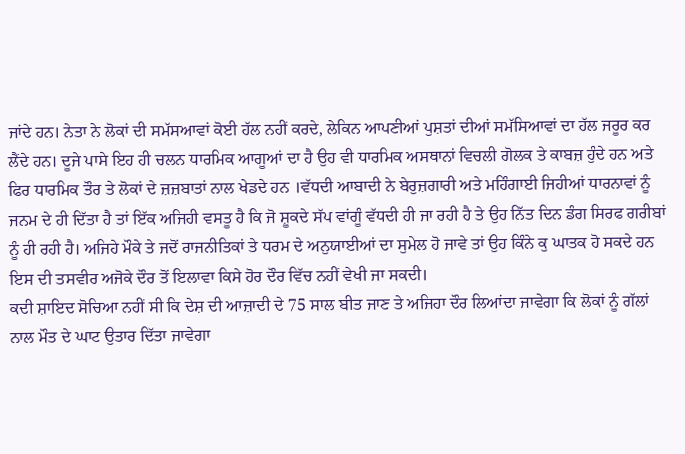ਜਾਂਦੇ ਹਨ। ਨੇਤਾ ਨੇ ਲੋਕਾਂ ਦੀ ਸਮੱਸਆਵਾਂ ਕੋਈ ਹੱਲ ਨਹੀਂ ਕਰਦੇ, ਲੇਕਿਨ ਆਪਣੀਆਂ ਪੁਸ਼ਤਾਂ ਦੀਆਂ ਸਮੱਸਿਆਵਾਂ ਦਾ ਹੱਲ ਜਰੂਰ ਕਰ ਲੈਂਦੇ ਹਨ। ਦੂਜੇ ਪਾਸੇ ਇਹ ਹੀ ਚਲਨ ਧਾਰਮਿਕ ਆਗੂਆਂ ਦਾ ਹੈ ਉਹ ਵੀ ਧਾਰਮਿਕ ਅਸਥਾਨਾਂ ਵਿਚਲੀ ਗੋਲਕ ਤੇ ਕਾਬਜ਼ ਹੁੰਦੇ ਹਨ ਅਤੇ ਫਿਰ ਧਾਰਮਿਕ ਤੌਰ ਤੇ ਲੋਕਾਂ ਦੇ ਜ਼ਜ਼ਬਾਤਾਂ ਨਾਲ ਖੇਡਦੇ ਹਨ ।ਵੱਧਦੀ ਆਬਾਦੀ ਨੇ ਬੇਰੁਜ਼ਗਾਰੀ ਅਤੇ ਮਹਿੰਗਾਈ ਜਿਹੀਆਂ ਧਾਰਨਾਵਾਂ ਨੂੰ ਜਨਮ ਦੇ ਹੀ ਦਿੱਤਾ ਹੈ ਤਾਂ ਇੱਕ ਅਜਿਹੀ ਵਸਤੂ ਹੈ ਕਿ ਜੋ ਸ਼ੂਕਦੇ ਸੱਪ ਵਾਂਗੂੰ ਵੱਧਦੀ ਹੀ ਜਾ ਰਹੀ ਹੈ ਤੇ ਉਹ ਨਿੱਤ ਦਿਨ ਡੰਗ ਸਿਰਫ ਗਰੀਬਾਂ ਨੂੰ ਹੀ ਰਹੀ ਹੈ। ਅਜਿਹੇ ਮੌਕੇ ਤੇ ਜਦੋਂ ਰਾਜਨੀਤਿਕਾਂ ਤੇ ਧਰਮ ਦੇ ਅਨੁਯਾਈਆਂ ਦਾ ਸੁਮੇਲ ਹੋ ਜਾਵੇ ਤਾਂ ਉਹ ਕਿੰਨੇ ਕੁ ਘਾਤਕ ਹੋ ਸਕਦੇ ਹਨ ਇਸ ਦੀ ਤਸਵੀਰ ਅਜੋਕੇ ਦੌਰ ਤੋਂ ਇਲਾਵਾ ਕਿਸੇ ਹੋਰ ਦੌਰ ਵਿੱਚ ਨਹੀਂ ਵੇਖੀ ਜਾ ਸਕਦੀ।
ਕਦੀ ਸ਼ਾਇਦ ਸੋਚਿਆ ਨਹੀਂ ਸੀ ਕਿ ਦੇਸ਼ ਦੀ ਆਜ਼ਾਦੀ ਦੇ 75 ਸਾਲ ਬੀਤ ਜਾਣ ਤੇ ਅਜਿਹਾ ਦੌਰ ਲਿਆਂਦਾ ਜਾਵੇਗਾ ਕਿ ਲੋਕਾਂ ਨੂੰ ਗੱਲਾਂ ਨਾਲ ਮੌਤ ਦੇ ਘਾਟ ਉਤਾਰ ਦਿੱਤਾ ਜਾਵੇਗਾ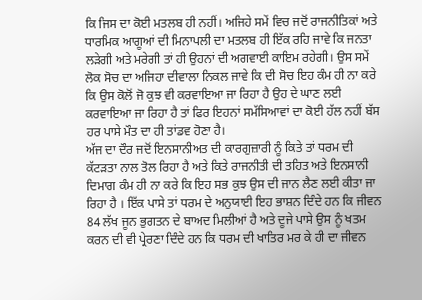ਕਿ ਜਿਸ ਦਾ ਕੋਈ ਮਤਲਬ ਹੀ ਨਹੀਂ। ਅਜਿਹੇ ਸਮੇਂ ਵਿਚ ਜਦੋਂ ਰਾਜਨੀਤਿਕਾਂ ਅਤੇ ਧਾਰਮਿਕ ਆਗੂਆਂ ਦੀ ਮਿਨਾਪਲੀ ਦਾ ਮਤਲਬ ਹੀ ਇੱਕ ਰਹਿ ਜਾਵੇ ਕਿ ਜਨਤਾ ਲੜੇਗੀ ਅਤੇ ਮਰੇਗੀ ਤਾਂ ਹੀ ਉਹਨਾਂ ਦੀ ਅਗਵਾਈ ਕਾਇਮ ਰਹੇਗੀ। ਉਸ ਸਮੇਂ ਲੋਕ ਸੋਚ ਦਾ ਅਜਿਹਾ ਦੀਵਾਲਾ ਨਿਕਲ ਜਾਵੇ ਕਿ ਦੀ ਸੋਚ ਇਹ ਕੰਮ ਹੀ ਨਾ ਕਰੇ ਕਿ ਉਸ ਕੋਲੋਂ ਜੋ ਕੁਝ ਵੀ ਕਰਵਾਇਆ ਜਾ ਰਿਹਾ ਹੈ ਉਹ ਦੇ ਘਾਣ ਲਈ ਕਰਵਾਇਆ ਜਾ ਰਿਹਾ ਹੈ ਤਾਂ ਫਿਰ ਇਹਨਾਂ ਸਮੱਸਿਆਵਾਂ ਦਾ ਕੋਈ ਹੱਲ ਨਹੀਂ ਬੱਸ ਹਰ ਪਾਸੇ ਮੌਤ ਦਾ ਹੀ ਤਾਂਡਵ ਹੋਣਾ ਹੈ।
ਅੱਜ ਦਾ ਦੌਰ ਜਦੋਂ ਇਨਸਾਨੀਅਤ ਦੀ ਕਾਰਗੁਜ਼ਾਰੀ ਨੂੰ ਕਿਤੇ ਤਾਂ ਧਰਮ ਦੀ ਕੱਟੜਤਾ ਨਾਲ ਤੋਲ ਰਿਹਾ ਹੈ ਅਤੇ ਕਿਤੇ ਰਾਜਨੀਤੀ ਦੀ ਤਹਿਤ ਅਤੇ ਇਨਸਾਨੀ ਦਿਮਾਗ ਕੰਮ ਹੀ ਨਾ ਕਰੇ ਕਿ ਇਹ ਸਭ ਕੁਝ ਉਸ ਦੀ ਜਾਨ ਲੈਣ ਲਈ ਕੀਤਾ ਜਾ ਰਿਹਾ ਹੈ । ਇੱਕ ਪਾਸੇ ਤਾਂ ਧਰਮ ਦੇ ਅਨੁਯਾਈ ਇਹ ਭਾਸ਼ਨ ਦਿੰਦੇ ਹਨ ਕਿ ਜੀਵਨ 84 ਲੱਖ ਜੂਨ ਭੁਗਤਨ ਦੇ ਬਾਅਦ ਮਿਲੀਆਂ ਹੈ ਅਤੇ ਦੂਜੇ ਪਾਸੇ ਉਸ ਨੂੰ ਖਤਮ ਕਰਨ ਦੀ ਵੀ ਪ੍ਰੇਰਣਾ ਦਿੰਦੇ ਹਨ ਕਿ ਧਰਮ ਦੀ ਖਾਤਿਰ ਮਰ ਕੇ ਹੀ ਦਾ ਜੀਵਨ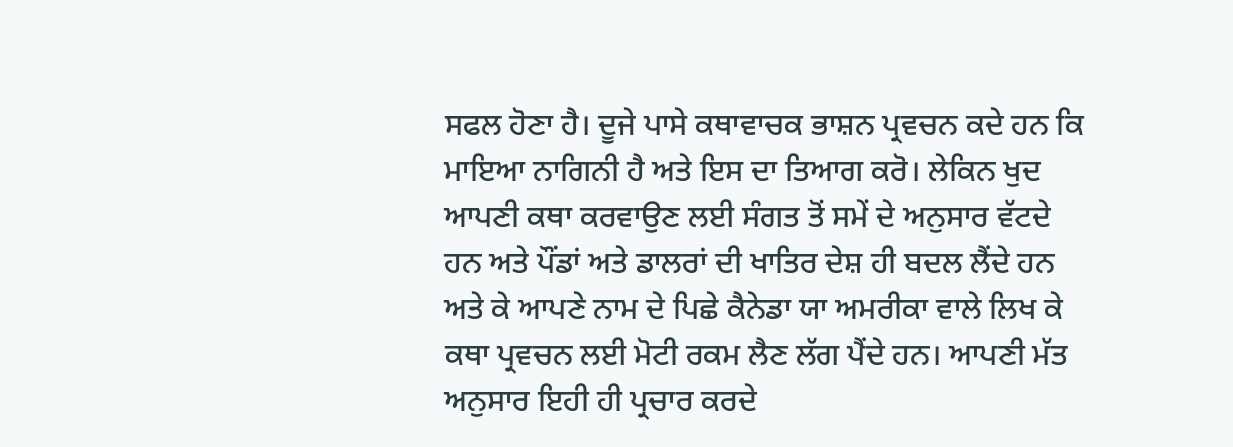ਸਫਲ ਹੋਣਾ ਹੈ। ਦੂਜੇ ਪਾਸੇ ਕਥਾਵਾਚਕ ਭਾਸ਼ਨ ਪ੍ਰਵਚਨ ਕਦੇ ਹਨ ਕਿ ਮਾਇਆ ਨਾਗਿਨੀ ਹੈ ਅਤੇ ਇਸ ਦਾ ਤਿਆਗ ਕਰੋ। ਲੇਕਿਨ ਖੁਦ ਆਪਣੀ ਕਥਾ ਕਰਵਾਉਣ ਲਈ ਸੰਗਤ ਤੋਂ ਸਮੇਂ ਦੇ ਅਨੁਸਾਰ ਵੱਟਦੇ ਹਨ ਅਤੇ ਪੌਂਡਾਂ ਅਤੇ ਡਾਲਰਾਂ ਦੀ ਖਾਤਿਰ ਦੇਸ਼ ਹੀ ਬਦਲ ਲੈਂਦੇ ਹਨ ਅਤੇ ਕੇ ਆਪਣੇ ਨਾਮ ਦੇ ਪਿਛੇ ਕੈਨੇਡਾ ਯਾ ਅਮਰੀਕਾ ਵਾਲੇ ਲਿਖ ਕੇ ਕਥਾ ਪ੍ਰਵਚਨ ਲਈ ਮੋਟੀ ਰਕਮ ਲੈਣ ਲੱਗ ਪੈਂਦੇ ਹਨ। ਆਪਣੀ ਮੱਤ ਅਨੁਸਾਰ ਇਹੀ ਹੀ ਪ੍ਰਚਾਰ ਕਰਦੇ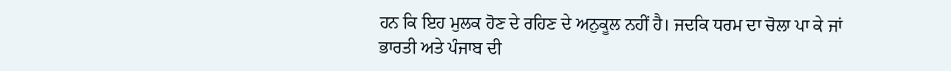ਹਨ ਕਿ ਇਹ ਮੁਲਕ ਹੋਣ ਦੇ ਰਹਿਣ ਦੇ ਅਨੁਕੂਲ ਨਹੀਂ ਹੈ। ਜਦਕਿ ਧਰਮ ਦਾ ਚੋਲਾ ਪਾ ਕੇ ਜਾਂ ਭਾਰਤੀ ਅਤੇ ਪੰਜਾਬ ਦੀ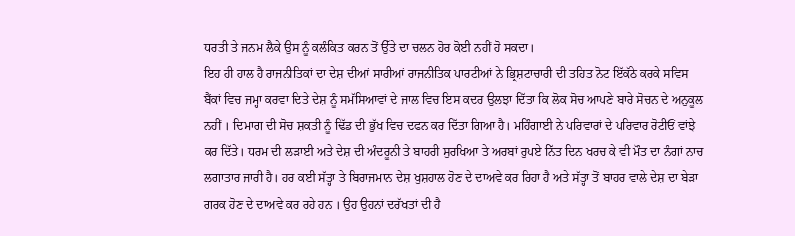ਧਰਤੀ ਤੇ ਜਨਮ ਲੈਕੇ ਉਸ ਨੂੰ ਕਲੰਕਿਤ ਕਰਨ ਤੋਂ ਉੱਤੇ ਦਾ ਚਲਨ ਹੋਰ ਕੋਈ ਨਹੀਂ ਹੋ ਸਕਦਾ।
ਇਹ ਹੀ ਹਾਲ ਹੈ ਰਾਜਨੀਤਿਕਾਂ ਦਾ ਦੇਸ਼ ਦੀਆਂ ਸਾਰੀਆਂ ਰਾਜਨੀਤਿਕ ਪਾਰਟੀਆਂ ਨੇ ਭ੍ਰਿਸ਼ਟਾਚਾਰੀ ਦੀ ਤਹਿਤ ਨੋਟ ਇੱਕੱਠੇ ਕਰਕੇ ਸਵਿਸ ਬੈਂਕਾਂ ਵਿਚ ਜਮ੍ਹਾ ਕਰਵਾ ਦਿਤੇ ਦੇਸ਼ ਨੂੰ ਸਮੱਸਿਆਵਾਂ ਦੇ ਜਾਲ ਵਿਚ ਇਸ ਕਦਰ ਉਲਝਾ ਦਿੱਤਾ ਕਿ ਲੋਕ ਸੋਚ ਆਪਣੇ ਬਾਰੇ ਸੋਚਨ ਦੇ ਅਨੁਕੂਲ ਨਹੀਂ । ਦਿਮਾਗ ਦੀ ਸੋਚ ਸ਼ਕਤੀ ਨੂੰ ਢਿੱਡ ਦੀ ਭੁੱਖ ਵਿਚ ਦਫਨ ਕਰ ਦਿੱਤਾ ਗਿਆ ਹੈ। ਮਹਿੰਗਾਈ ਨੇ ਪਰਿਵਾਰਾਂ ਦੇ ਪਰਿਵਾਰ ਰੋਟੀਓਂ ਵਾਂਝੇ ਕਰ ਦਿੱਤੇ। ਧਰਮ ਦੀ ਲੜਾਈ ਅਤੇ ਦੇਸ਼ ਦੀ ਅੰਦਰੂਨੀ ਤੇ ਬਾਹਰੀ ਸੁਰਖਿਆ ਤੇ ਅਰਬਾਂ ਰੁਪਏ ਨਿੱਤ ਦਿਨ ਖਰਚ ਕੇ ਵੀ ਮੌਤ ਦਾ ਨੰਗਾਂ ਨਾਚ ਲਗਾਤਾਰ ਜਾਰੀ ਹੈ। ਹਰ ਕਈ ਸੱਤ੍ਹਾ ਤੇ ਬਿਰਾਜਮਾਨ ਦੇਸ਼ ਖੁਸ਼ਹਾਲ ਹੋਣ ਦੇ ਦਾਅਵੇ ਕਰ ਰਿਹਾ ਹੈ ਅਤੇ ਸੱਤ੍ਹਾ ਤੋਂ ਬਾਹਰ ਵਾਲੇ ਦੇਸ਼ ਦਾ ਬੇੜਾ ਗਰਕ ਹੋਣ ਦੇ ਦਾਅਵੇ ਕਰ ਰਹੇ ਹਨ । ਉਹ ਉਹਨਾਂ ਦਰੱਖਤਾਂ ਦੀ ਹੈ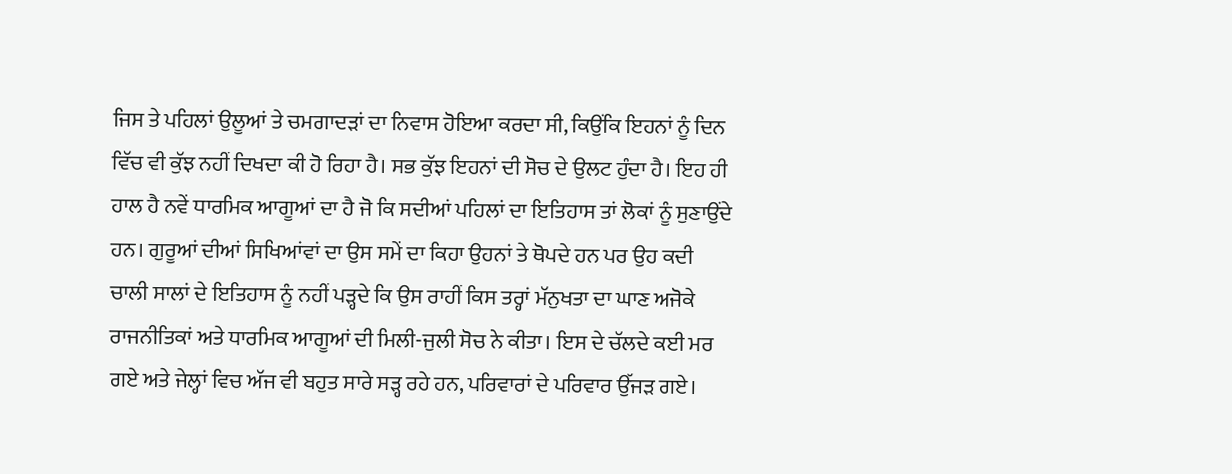ਜਿਸ ਤੇ ਪਹਿਲਾਂ ਉਲੂਆਂ ਤੇ ਚਮਗਾਦੜਾਂ ਦਾ ਨਿਵਾਸ ਹੋਇਆ ਕਰਦਾ ਸੀ, ਕਿਉਂਕਿ ਇਹਨਾਂ ਨੂੰ ਦਿਨ ਵਿੱਚ ਵੀ ਕੁੱਝ ਨਹੀਂ ਦਿਖਦਾ ਕੀ ਹੋ ਰਿਹਾ ਹੈ। ਸਭ ਕੁੱਝ ਇਹਨਾਂ ਦੀ ਸੋਚ ਦੇ ਉਲਟ ਹੁੰਦਾ ਹੈ। ਇਹ ਹੀ ਹਾਲ ਹੈ ਨਵੇਂ ਧਾਰਮਿਕ ਆਗੂਆਂ ਦਾ ਹੈ ਜੋ ਕਿ ਸਦੀਆਂ ਪਹਿਲਾਂ ਦਾ ਇਤਿਹਾਸ ਤਾਂ ਲੋਕਾਂ ਨੂੰ ਸੁਣਾਉਂਦੇ ਹਨ। ਗੁਰੂਆਂ ਦੀਆਂ ਸਿਖਿਆਂਵਾਂ ਦਾ ਉਸ ਸਮੇਂ ਦਾ ਕਿਹਾ ਉਹਨਾਂ ਤੇ ਥੋਪਦੇ ਹਨ ਪਰ ਉਹ ਕਦੀ ਚਾਲੀ ਸਾਲਾਂ ਦੇ ਇਤਿਹਾਸ ਨੂੰ ਨਹੀਂ ਪੜ੍ਹਦੇ ਕਿ ਉਸ ਰਾਹੀਂ ਕਿਸ ਤਰ੍ਹਾਂ ਮੱਨੁਖਤਾ ਦਾ ਘਾਣ ਅਜੋਕੇ ਰਾਜਨੀਤਿਕਾਂ ਅਤੇ ਧਾਰਮਿਕ ਆਗੂਆਂ ਦੀ ਮਿਲੀ-ਜੁਲੀ ਸੋਚ ਨੇ ਕੀਤਾ। ਇਸ ਦੇ ਚੱਲਦੇ ਕਈ ਮਰ ਗਏ ਅਤੇ ਜੇਲ੍ਹਾਂ ਵਿਚ ਅੱਜ ਵੀ ਬਹੁਤ ਸਾਰੇ ਸੜ੍ਹ ਰਹੇ ਹਨ, ਪਰਿਵਾਰਾਂ ਦੇ ਪਰਿਵਾਰ ਉੱਜੜ ਗਏ।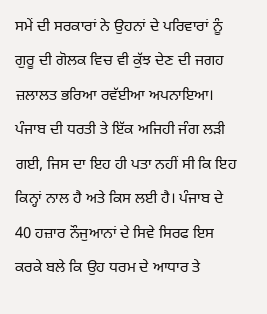ਸਮੇਂ ਦੀ ਸਰਕਾਰਾਂ ਨੇ ਉਹਨਾਂ ਦੇ ਪਰਿਵਾਰਾਂ ਨੂੰ ਗੁਰੂ ਦੀ ਗੋਲਕ ਵਿਚ ਵੀ ਕੁੱਝ ਦੇਣ ਦੀ ਜਗਹ ਜ਼ਲਾਲਤ ਭਰਿਆ ਰਵੱਈਆ ਅਪਨਾਇਆ।
ਪੰਜਾਬ ਦੀ ਧਰਤੀ ਤੇ ਇੱਕ ਅਜਿਹੀ ਜੰਗ ਲੜੀ ਗਈ, ਜਿਸ ਦਾ ਇਹ ਹੀ ਪਤਾ ਨਹੀਂ ਸੀ ਕਿ ਇਹ ਕਿਨ੍ਹਾਂ ਨਾਲ ਹੈ ਅਤੇ ਕਿਸ ਲਈ ਹੈ। ਪੰਜਾਬ ਦੇ 40 ਹਜ਼ਾਰ ਨੌਜੁਆਨਾਂ ਦੇ ਸਿਵੇ ਸਿਰਫ ਇਸ ਕਰਕੇ ਬਲੇ ਕਿ ਉਹ ਧਰਮ ਦੇ ਆਧਾਰ ਤੇ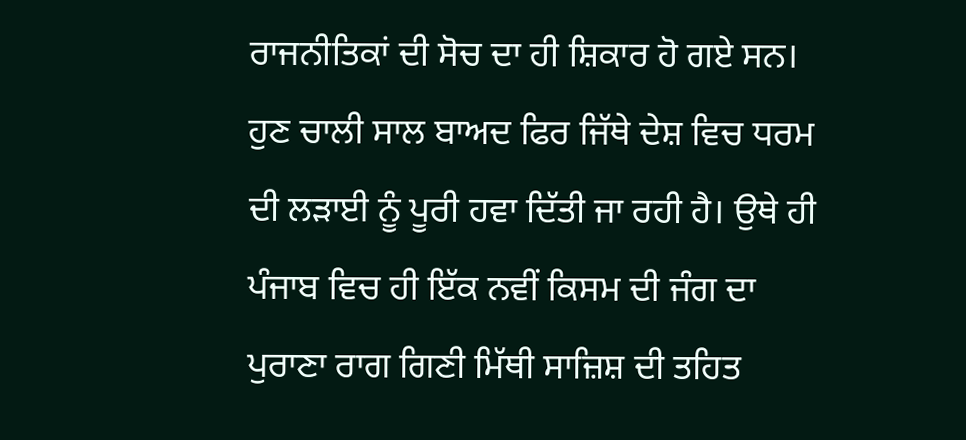ਰਾਜਨੀਤਿਕਾਂ ਦੀ ਸੋਚ ਦਾ ਹੀ ਸ਼ਿਕਾਰ ਹੋ ਗਏ ਸਨ। ਹੁਣ ਚਾਲੀ ਸਾਲ ਬਾਅਦ ਫਿਰ ਜਿੱਥੇ ਦੇਸ਼ ਵਿਚ ਧਰਮ ਦੀ ਲੜਾਈ ਨੂੰ ਪੂਰੀ ਹਵਾ ਦਿੱਤੀ ਜਾ ਰਹੀ ਹੈ। ਉਥੇ ਹੀ ਪੰਜਾਬ ਵਿਚ ਹੀ ਇੱਕ ਨਵੀਂ ਕਿਸਮ ਦੀ ਜੰਗ ਦਾ ਪੁਰਾਣਾ ਰਾਗ ਗਿਣੀ ਮਿੱਥੀ ਸਾਜ਼ਿਸ਼ ਦੀ ਤਹਿਤ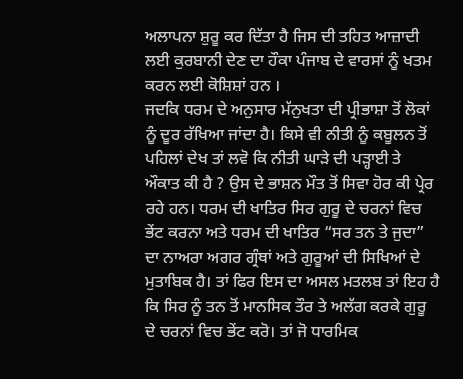ਅਲਾਪਨਾ ਸ਼ੁਰੂ ਕਰ ਦਿੱਤਾ ਹੈ ਜਿਸ ਦੀ ਤਹਿਤ ਆਜ਼ਾਦੀ ਲਈ ਕੁਰਬਾਨੀ ਦੇਣ ਦਾ ਹੌਕਾ ਪੰਜਾਬ ਦੇ ਵਾਰਸਾਂ ਨੂੰ ਖਤਮ ਕਰਨ ਲਈ ਕੋਸ਼ਿਸ਼ਾਂ ਹਨ ।
ਜਦਕਿ ਧਰਮ ਦੇ ਅਨੁਸਾਰ ਮੱਨੁਖਤਾ ਦੀ ਪ੍ਰੀਭਾਸ਼ਾ ਤੋਂ ਲੋਕਾਂ ਨੂੰ ਦੂਰ ਰੱਖਿਆ ਜਾਂਦਾ ਹੈ। ਕਿਸੇ ਵੀ ਨੀਤੀ ਨੂੰ ਕਬੂਲਨ ਤੋਂ ਪਹਿਲਾਂ ਦੇਖ ਤਾਂ ਲਵੋ ਕਿ ਨੀਤੀ ਘਾੜੇ ਦੀ ਪੜ੍ਹਾਈ ਤੇ ਔਕਾਤ ਕੀ ਹੈ ? ਉਸ ਦੇ ਭਾਸ਼ਨ ਮੌਤ ਤੋਂ ਸਿਵਾ ਹੋਰ ਕੀ ਪ੍ਰੇਰ ਰਹੇ ਹਨ। ਧਰਮ ਦੀ ਖਾਤਿਰ ਸਿਰ ਗੁਰੂ ਦੇ ਚਰਨਾਂ ਵਿਚ ਭੇਂਟ ਕਰਨਾ ਅਤੇ ਧਰਮ ਦੀ ਖਾਤਿਰ “ਸਰ ਤਨ ਤੇ ਜੁਦਾ” ਦਾ ਨਾਅਰਾ ਅਗਰ ਗ੍ਰੰਥਾਂ ਅਤੇ ਗੁਰੂਆਂ ਦੀ ਸਿਖਿਆਂ ਦੇ ਮੁਤਾਬਿਕ ਹੈ। ਤਾਂ ਫਿਰ ਇਸ ਦਾ ਅਸਲ ਮਤਲਬ ਤਾਂ ਇਹ ਹੈ ਕਿ ਸਿਰ ਨੂੰ ਤਨ ਤੋਂ ਮਾਨਸਿਕ ਤੌਰ ਤੇ ਅਲੱਗ ਕਰਕੇ ਗੁਰੂ ਦੇ ਚਰਨਾਂ ਵਿਚ ਭੇਂਟ ਕਰੋ। ਤਾਂ ਜੋ ਧਾਰਮਿਕ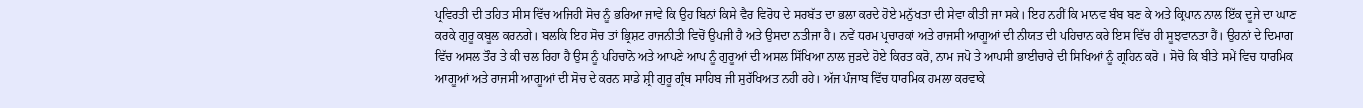ਪ੍ਰਵਿਰਤੀ ਦੀ ਤਹਿਤ ਸੀਸ ਵਿੱਚ ਅਜਿਹੀ ਸੋਚ ਨੂੰ ਭਰਿਆ ਜਾਵੇ ਕਿ ਉਹ ਬਿਨਾਂ ਕਿਸੇ ਵੈਰ ਵਿਰੋਧ ਦੇ ਸਰਬੱਤ ਦਾ ਭਲਾ ਕਰਦੇ ਹੋਏ ਮਨੁੱਖਤਾ ਦੀ ਸੇਵਾ ਕੀਤੀ ਜਾ ਸਕੇ। ਇਹ ਨਹੀਂ ਕਿ ਮਾਨਵ ਬੰਬ ਬਣ ਕੇ ਅਤੇ ਕ੍ਰਿਪਾਨ ਨਾਲ ਇੱਕ ਦੂਜੇ ਦਾ ਘਾਣ ਕਰਕੇ ਗੁਰੂ ਕਬੂਲ ਕਰਨਗੇ। ਬਲਕਿ ਇਹ ਸੋਚ ਤਾਂ ਭ੍ਰਿਸ਼ਟ ਰਾਜਨੀਤੀ ਵਿਚੋਂ ਉਪਜੀ ਹੈ ਅਤੇ ਉਸਦਾ ਨਤੀਜਾ ਹੈ। ਨਵੇਂ ਧਰਮ ਪ੍ਰਚਾਰਕਾਂ ਅਤੇ ਰਾਜਸੀ ਆਗੂਆਂ ਦੀ ਨੀਯਤ ਦੀ ਪਹਿਚਾਨ ਕਰੇ ਇਸ ਵਿੱਚ ਹੀ ਸੂਝਵਾਨਤਾ ਹੈਂ। ਉਹਨਾਂ ਦੇ ਦਿਮਾਗ ਵਿੱਚ ਅਸਲ ਤੌਰ ਤੇ ਕੀ ਚਲ ਰਿਹਾ ਹੈ ਉਸ ਨੂੰ ਪਹਿਚਾਨੋ ਅਤੇ ਆਪਣੇ ਆਪ ਨੂੰ ਗੁਰੂਆਂ ਦੀ ਅਸਲ ਸਿੱਖਿਆ ਨਾਲ ਜੁੜਦੇ ਹੋਏ ਕਿਰਤ ਕਰੋ, ਨਾਮ ਜਪੋ ਤੇ ਆਪਸੀ ਭਾਈਚਾਰੇ ਦੀ ਸਿਖਿਆਂ ਨੂੰ ਗ੍ਰਹਿਨ ਕਰੋ । ਸੋਚੋ ਕਿ ਬੀਤੇ ਸਮੇਂ ਵਿਚ ਧਾਰਮਿਕ ਆਗੂਆਂ ਅਤੇ ਰਾਜਸੀ ਆਗੂਆਂ ਦੀ ਸੋਚ ਦੇ ਕਰਨ ਸਾਡੇ ਸ਼੍ਰੀ ਗੁਰੂ ਗ੍ਰੰਥ ਸਾਹਿਬ ਜੀ ਸੁਰੱਖਿਅਤ ਨਹੀ ਰਹੇ। ਅੱਜ ਪੰਜਾਬ ਵਿੱਚ ਧਾਰਮਿਕ ਹਮਲਾ ਕਰਵਾਕੇ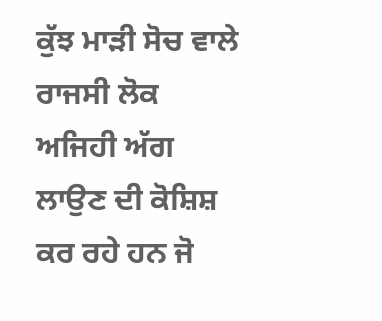ਕੁੱਝ ਮਾੜੀ ਸੋਚ ਵਾਲੇ ਰਾਜਸੀ ਲੋਕ ਅਜਿਹੀ ਅੱਗ ਲਾਉਣ ਦੀ ਕੋਸ਼ਿਸ਼ ਕਰ ਰਹੇ ਹਨ ਜੋ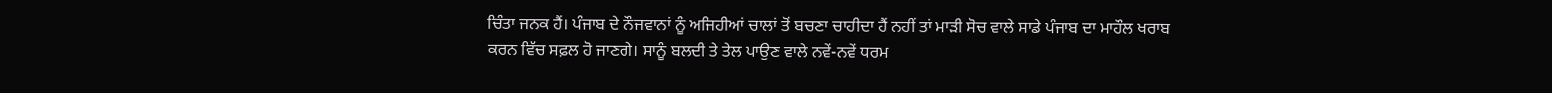ਚਿੰਤਾ ਜਨਕ ਹੈਂ। ਪੰਜਾਬ ਦੇ ਨੌਜਵਾਨਾਂ ਨੂੰ ਅਜਿਹੀਆਂ ਚਾਲਾਂ ਤੋਂ ਬਚਣਾ ਚਾਹੀਦਾ ਹੈਂ ਨਹੀਂ ਤਾਂ ਮਾੜੀ ਸੋਚ ਵਾਲੇ ਸਾਡੇ ਪੰਜਾਬ ਦਾ ਮਾਹੌਲ ਖਰਾਬ ਕਰਨ ਵਿੱਚ ਸਫ਼ਲ ਹੋ ਜਾਣਗੇ। ਸਾਨੂੰ ਬਲਦੀ ਤੇ ਤੇਲ ਪਾਉਣ ਵਾਲੇ ਨਵੇਂ-ਨਵੇਂ ਧਰਮ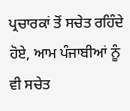ਪ੍ਰਚਾਰਕਾਂ ਤੋਂ ਸਚੇਤ ਰਹਿੰਦੇ ਹੋਏ, ਆਮ ਪੰਜਾਬੀਆਂ ਨੂੰ ਵੀ ਸਚੇਤ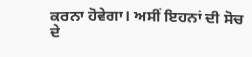ਕਰਨਾ ਹੋਵੇਗਾ। ਅਸੀਂ ਇਹਨਾਂ ਦੀ ਸੋਚ ਦੇ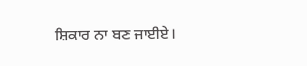ਸ਼ਿਕਾਰ ਨਾ ਬਣ ਜਾਈਏ।